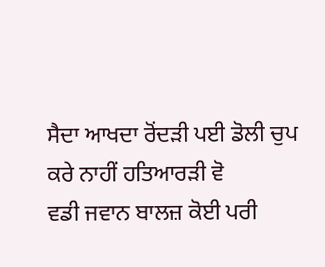ਸੈਦਾ ਆਖਦਾ ਰੋਂਦੜੀ ਪਈ ਡੋਲੀ ਚੁਪ ਕਰੇ ਨਾਹੀਂ ਹਤਿਆਰੜੀ ਵੋ
ਵਡੀ ਜਵਾਨ ਬਾਲਜ਼ ਕੋਈ ਪਰੀ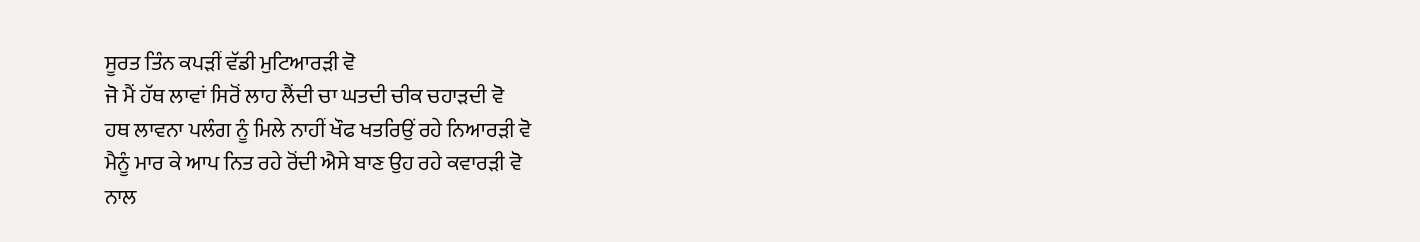ਸੂਰਤ ਤਿੰਨ ਕਪੜੀਂ ਵੱਡੀ ਮੁਟਿਆਰੜੀ ਵੋ
ਜੋ ਮੈਂ ਹੱਥ ਲਾਵਾਂ ਸਿਰੋਂ ਲਾਹ ਲੈਂਦੀ ਚਾ ਘਤਦੀ ਚੀਕ ਚਹਾੜਦੀ ਵੋ
ਹਥ ਲਾਵਨਾ ਪਲੰਗ ਨੂੰ ਮਿਲੇ ਨਾਹੀਂ ਖੌਫ ਖਤਰਿਉਂ ਰਹੇ ਨਿਆਰੜੀ ਵੋ
ਮੈਨੂੰ ਮਾਰ ਕੇ ਆਪ ਨਿਤ ਰਹੇ ਰੋਂਦੀ ਐਸੇ ਬਾਣ ਉਹ ਰਹੇ ਕਵਾਰੜੀ ਵੋ
ਨਾਲ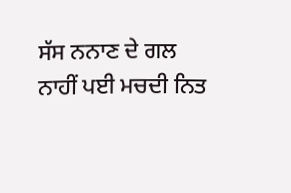ਸੱਸ ਨਨਾਣ ਦੇ ਗਲ ਨਾਹੀਂ ਪਈ ਮਚਦੀ ਨਿਤ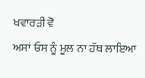ਖਵਾਰੜੀ ਵੋ
ਅਸਾਂ ਓਸ ਨੂੰ ਮੂਲ ਨਾ ਹੱਥ ਲਾਇਆ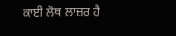ਕਾਈ ਲੋਥ ਲਾਜ਼ਰ ਹੈ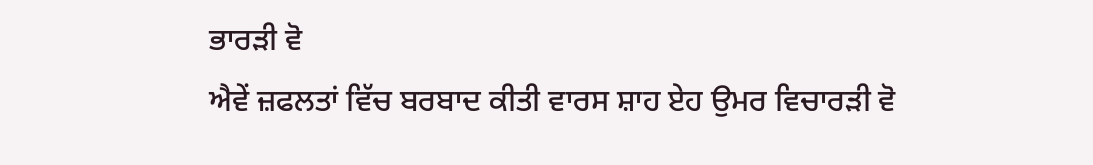ਭਾਰੜੀ ਵੋ
ਐਵੇਂ ਜ਼ਫਲਤਾਂ ਵਿੱਚ ਬਰਬਾਦ ਕੀਤੀ ਵਾਰਸ ਸ਼ਾਹ ਏਹ ਉਮਰ ਵਿਚਾਰੜੀ ਵੋ